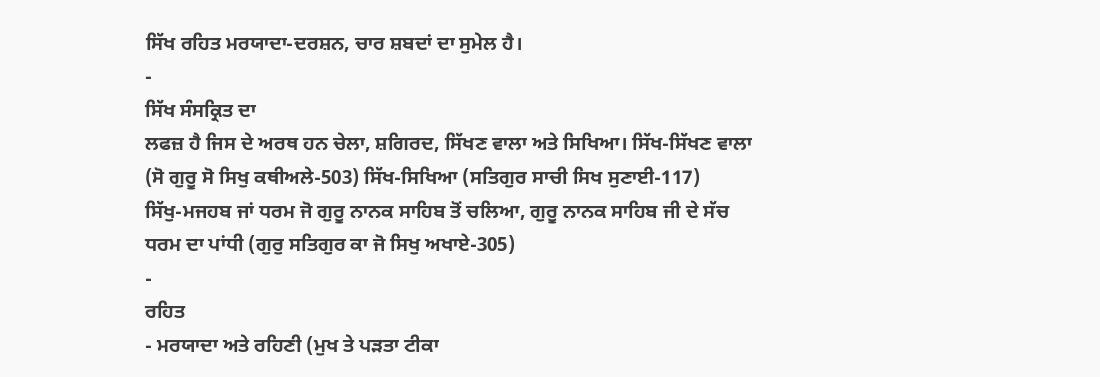ਸਿੱਖ ਰਹਿਤ ਮਰਯਾਦਾ-ਦਰਸ਼ਨ, ਚਾਰ ਸ਼ਬਦਾਂ ਦਾ ਸੁਮੇਲ ਹੈ।
-
ਸਿੱਖ ਸੰਸਕ੍ਰਿਤ ਦਾ
ਲਫਜ਼ ਹੈ ਜਿਸ ਦੇ ਅਰਥ ਹਨ ਚੇਲਾ, ਸ਼ਗਿਰਦ, ਸਿੱਖਣ ਵਾਲਾ ਅਤੇ ਸਿਖਿਆ। ਸਿੱਖ-ਸਿੱਖਣ ਵਾਲਾ
(ਸੋ ਗੁਰੂ ਸੋ ਸਿਖੁ ਕਥੀਅਲੇ-503) ਸਿੱਖ-ਸਿਖਿਆ (ਸਤਿਗੁਰ ਸਾਚੀ ਸਿਖ ਸੁਣਾਈ-117)
ਸਿੱਖੁ-ਮਜਹਬ ਜਾਂ ਧਰਮ ਜੋ ਗੁਰੂ ਨਾਨਕ ਸਾਹਿਬ ਤੋਂ ਚਲਿਆ, ਗੁਰੂ ਨਾਨਕ ਸਾਹਿਬ ਜੀ ਦੇ ਸੱਚ
ਧਰਮ ਦਾ ਪਾਂਧੀ (ਗੁਰੁ ਸਤਿਗੁਰ ਕਾ ਜੋ ਸਿਖੁ ਅਖਾਏ-305)
-
ਰਹਿਤ
- ਮਰਯਾਦਾ ਅਤੇ ਰਹਿਣੀ (ਮੁਖ ਤੇ ਪੜਤਾ ਟੀਕਾ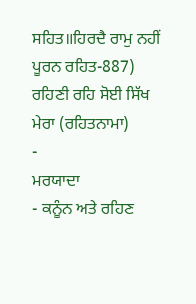ਸਹਿਤ॥ਹਿਰਦੈ ਰਾਮੁ ਨਹੀਂ ਪੂਰਨ ਰਹਿਤ-887) ਰਹਿਣੀ ਰਹਿ ਸੋਈ ਸਿੱਖ ਮੇਰਾ (ਰਹਿਤਨਾਮਾ)
-
ਮਰਯਾਦਾ
- ਕਨੂੰਨ ਅਤੇ ਰਹਿਣ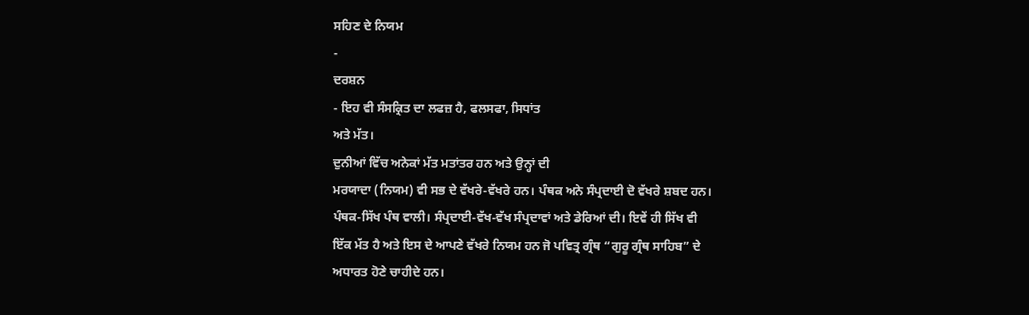ਸਹਿਣ ਦੇ ਨਿਯਮ
-
ਦਰਸ਼ਨ
- ਇਹ ਵੀ ਸੰਸਕ੍ਰਿਤ ਦਾ ਲਫਜ਼ ਹੈ, ਫਲਸਫਾ, ਸਿਧਾਂਤ
ਅਤੇ ਮੱਤ।
ਦੁਨੀਆਂ ਵਿੱਚ ਅਨੇਕਾਂ ਮੱਤ ਮਤਾਂਤਰ ਹਨ ਅਤੇ ਉਨ੍ਹਾਂ ਦੀ
ਮਰਯਾਦਾ (ਨਿਯਮ) ਵੀ ਸਭ ਦੇ ਵੱਖਰੇ-ਵੱਖਰੇ ਹਨ। ਪੰਥਕ ਅਨੇ ਸੰਪ੍ਰਦਾਈ ਦੋ ਵੱਖਰੇ ਸ਼ਬਦ ਹਨ।
ਪੰਥਕ-ਸਿੱਖ ਪੰਥ ਵਾਲੀ। ਸੰਪ੍ਰਦਾਈ-ਵੱਖ-ਵੱਖ ਸੰਪ੍ਰਦਾਵਾਂ ਅਤੇ ਡੇਰਿਆਂ ਦੀ। ਇਵੇਂ ਹੀ ਸਿੱਖ ਵੀ
ਇੱਕ ਮੱਤ ਹੈ ਅਤੇ ਇਸ ਦੇ ਆਪਣੇ ਵੱਖਰੇ ਨਿਯਮ ਹਨ ਜੋ ਪਵਿਤ੍ਰ ਗ੍ਰੰਥ “ਗੁਰੂ ਗ੍ਰੰਥ ਸਾਹਿਬ” ਦੇ
ਅਧਾਰਤ ਹੋਣੇ ਚਾਹੀਦੇ ਹਨ।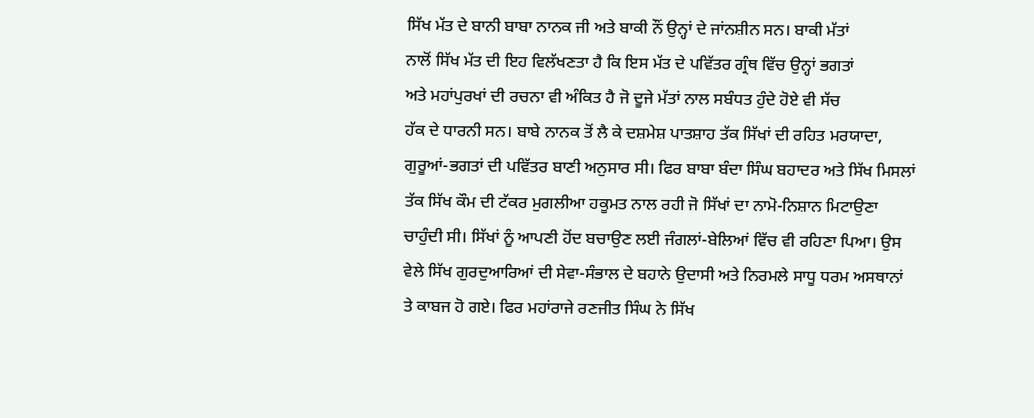ਸਿੱਖ ਮੱਤ ਦੇ ਬਾਨੀ ਬਾਬਾ ਨਾਨਕ ਜੀ ਅਤੇ ਬਾਕੀ ਨੌਂ ਉਨ੍ਹਾਂ ਦੇ ਜਾਂਨਸ਼ੀਨ ਸਨ। ਬਾਕੀ ਮੱਤਾਂ
ਨਾਲੋਂ ਸਿੱਖ ਮੱਤ ਦੀ ਇਹ ਵਿਲੱਖਣਤਾ ਹੈ ਕਿ ਇਸ ਮੱਤ ਦੇ ਪਵਿੱਤਰ ਗ੍ਰੰਥ ਵਿੱਚ ਉਨ੍ਹਾਂ ਭਗਤਾਂ
ਅਤੇ ਮਹਾਂਪੁਰਖਾਂ ਦੀ ਰਚਨਾ ਵੀ ਅੰਕਿਤ ਹੈ ਜੋ ਦੂਜੇ ਮੱਤਾਂ ਨਾਲ ਸਬੰਧਤ ਹੁੰਦੇ ਹੋਏ ਵੀ ਸੱਚ
ਹੱਕ ਦੇ ਧਾਰਨੀ ਸਨ। ਬਾਬੇ ਨਾਨਕ ਤੋਂ ਲੈ ਕੇ ਦਸ਼ਮੇਸ਼ ਪਾਤਸ਼ਾਹ ਤੱਕ ਸਿੱਖਾਂ ਦੀ ਰਹਿਤ ਮਰਯਾਦਾ,
ਗੁਰੂਆਂ-ਭਗਤਾਂ ਦੀ ਪਵਿੱਤਰ ਬਾਣੀ ਅਨੁਸਾਰ ਸੀ। ਫਿਰ ਬਾਬਾ ਬੰਦਾ ਸਿੰਘ ਬਹਾਦਰ ਅਤੇ ਸਿੱਖ ਮਿਸਲਾਂ
ਤੱਕ ਸਿੱਖ ਕੌਮ ਦੀ ਟੱਕਰ ਮੁਗਲੀਆ ਹਕੂਮਤ ਨਾਲ ਰਹੀ ਜੋ ਸਿੱਖਾਂ ਦਾ ਨਾਮੋ-ਨਿਸ਼ਾਨ ਮਿਟਾਉਣਾ
ਚਾਹੁੰਦੀ ਸੀ। ਸਿੱਖਾਂ ਨੂੰ ਆਪਣੀ ਹੋਂਦ ਬਚਾਉਣ ਲਈ ਜੰਗਲਾਂ-ਬੇਲਿਆਂ ਵਿੱਚ ਵੀ ਰਹਿਣਾ ਪਿਆ। ਉਸ
ਵੇਲੇ ਸਿੱਖ ਗੁਰਦੁਆਰਿਆਂ ਦੀ ਸੇਵਾ-ਸੰਭਾਲ ਦੇ ਬਹਾਨੇ ਉਦਾਸੀ ਅਤੇ ਨਿਰਮਲੇ ਸਾਧੂ ਧਰਮ ਅਸਥਾਨਾਂ
ਤੇ ਕਾਬਜ ਹੋ ਗਏ। ਫਿਰ ਮਹਾਂਰਾਜੇ ਰਣਜੀਤ ਸਿੰਘ ਨੇ ਸਿੱਖ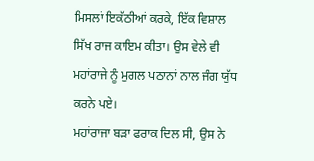ਮਿਸਲਾਂ ਇਕੱਠੀਆਂ ਕਰਕੇ, ਇੱਕ ਵਿਸ਼ਾਲ
ਸਿੱਖ ਰਾਜ ਕਾਇਮ ਕੀਤਾ। ਉਸ ਵੇਲੇ ਵੀ ਮਹਾਂਰਾਜੇ ਨੂੰ ਮੁਗਲ ਪਠਾਨਾਂ ਨਾਲ ਜੰਗ ਯੁੱਧ ਕਰਨੇ ਪਏ।
ਮਹਾਂਰਾਜਾ ਬੜਾ ਫਰਾਕ ਦਿਲ ਸੀ, ਉਸ ਨੇ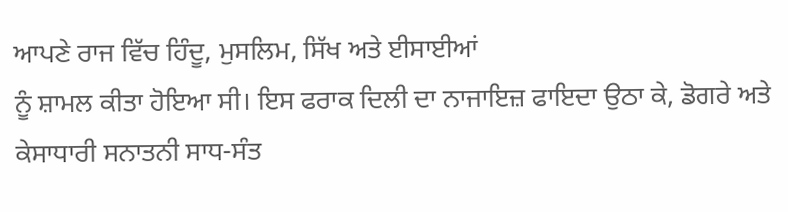ਆਪਣੇ ਰਾਜ ਵਿੱਚ ਹਿੰਦੂ, ਮੁਸਲਿਮ, ਸਿੱਖ ਅਤੇ ਈਸਾਈਆਂ
ਨੂੰ ਸ਼ਾਮਲ ਕੀਤਾ ਹੋਇਆ ਸੀ। ਇਸ ਫਰਾਕ ਦਿਲੀ ਦਾ ਨਾਜਾਇਜ਼ ਫਾਇਦਾ ਉਠਾ ਕੇ, ਡੋਗਰੇ ਅਤੇ
ਕੇਸਾਧਾਰੀ ਸਨਾਤਨੀ ਸਾਧ-ਸੰਤ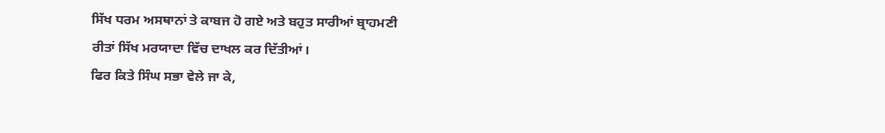ਸਿੱਖ ਧਰਮ ਅਸਥਾਨਾਂ ਤੇ ਕਾਬਜ ਹੋ ਗਏ ਅਤੇ ਬਹੁਤ ਸਾਰੀਆਂ ਬ੍ਰਾਹਮਣੀ
ਰੀਤਾਂ ਸਿੱਖ ਮਰਯਾਦਾ ਵਿੱਚ ਦਾਖਲ ਕਰ ਦਿੱਤੀਆਂ।
ਫਿਰ ਕਿਤੇ ਸਿੰਘ ਸਭਾ ਵੇਲੇ ਜਾ ਕੇ,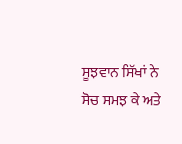ਸੂਝਵਾਨ ਸਿੱਖਾਂ ਨੇ ਸੋਚ ਸਮਝ ਕੇ ਅਤੇ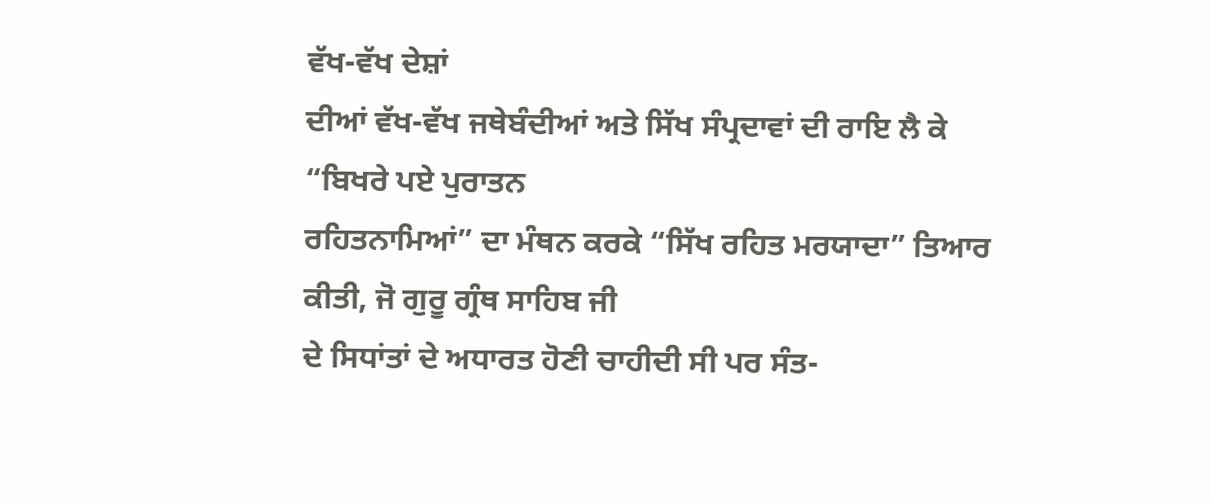ਵੱਖ-ਵੱਖ ਦੇਸ਼ਾਂ
ਦੀਆਂ ਵੱਖ-ਵੱਖ ਜਥੇਬੰਦੀਆਂ ਅਤੇ ਸਿੱਖ ਸੰਪ੍ਰਦਾਵਾਂ ਦੀ ਰਾਇ ਲੈ ਕੇ “ਬਿਖਰੇ ਪਏ ਪੁਰਾਤਨ
ਰਹਿਤਨਾਮਿਆਂ” ਦਾ ਮੰਥਨ ਕਰਕੇ “ਸਿੱਖ ਰਹਿਤ ਮਰਯਾਦਾ” ਤਿਆਰ ਕੀਤੀ, ਜੋ ਗੁਰੂ ਗ੍ਰੰਥ ਸਾਹਿਬ ਜੀ
ਦੇ ਸਿਧਾਂਤਾਂ ਦੇ ਅਧਾਰਤ ਹੋਣੀ ਚਾਹੀਦੀ ਸੀ ਪਰ ਸੰਤ-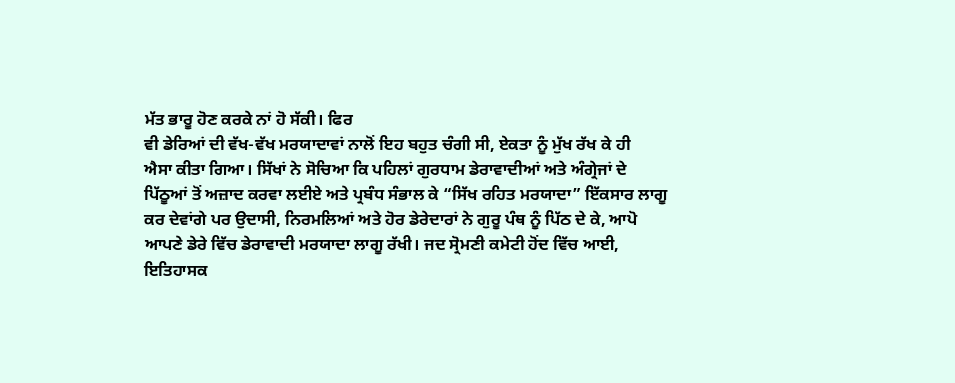ਮੱਤ ਭਾਰੂ ਹੋਣ ਕਰਕੇ ਨਾਂ ਹੋ ਸੱਕੀ। ਫਿਰ
ਵੀ ਡੇਰਿਆਂ ਦੀ ਵੱਖ-ਵੱਖ ਮਰਯਾਦਾਵਾਂ ਨਾਲੋਂ ਇਹ ਬਹੁਤ ਚੰਗੀ ਸੀ, ਏਕਤਾ ਨੂੰ ਮੁੱਖ ਰੱਖ ਕੇ ਹੀ
ਐਸਾ ਕੀਤਾ ਗਿਆ। ਸਿੱਖਾਂ ਨੇ ਸੋਚਿਆ ਕਿ ਪਹਿਲਾਂ ਗੁਰਧਾਮ ਡੇਰਾਵਾਦੀਆਂ ਅਤੇ ਅੰਗ੍ਰੇਜਾਂ ਦੇ
ਪਿੱਠੂਆਂ ਤੋਂ ਅਜ਼ਾਦ ਕਰਵਾ ਲਈਏ ਅਤੇ ਪ੍ਰਬੰਧ ਸੰਭਾਲ ਕੇ “ਸਿੱਖ ਰਹਿਤ ਮਰਯਾਦਾ” ਇੱਕਸਾਰ ਲਾਗੂ
ਕਰ ਦੇਵਾਂਗੇ ਪਰ ਉਦਾਸੀ, ਨਿਰਮਲਿਆਂ ਅਤੇ ਹੋਰ ਡੇਰੇਦਾਰਾਂ ਨੇ ਗੁਰੂ ਪੰਥ ਨੂੰ ਪਿੱਠ ਦੇ ਕੇ, ਆਪੋ
ਆਪਣੇ ਡੇਰੇ ਵਿੱਚ ਡੇਰਾਵਾਦੀ ਮਰਯਾਦਾ ਲਾਗੂ ਰੱਖੀ। ਜਦ ਸ੍ਰੋਮਣੀ ਕਮੇਟੀ ਹੋਂਦ ਵਿੱਚ ਆਈ,
ਇਤਿਹਾਸਕ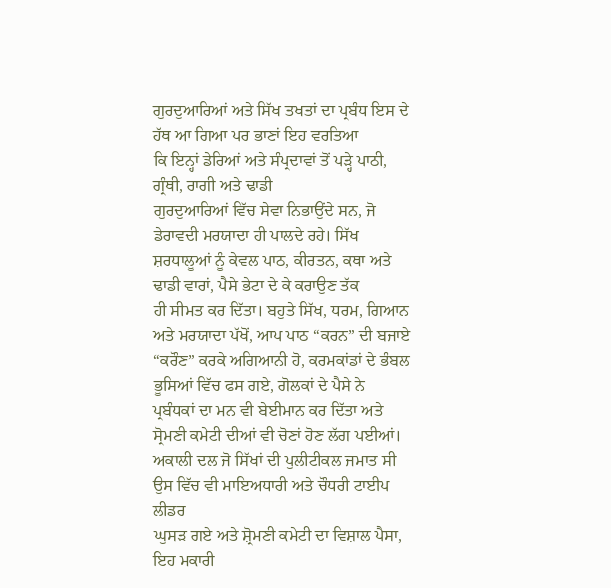ਗੁਰਦੁਆਰਿਆਂ ਅਤੇ ਸਿੱਖ ਤਖਤਾਂ ਦਾ ਪ੍ਰਬੰਧ ਇਸ ਦੇ ਹੱਥ ਆ ਗਿਆ ਪਰ ਭਾਣਾਂ ਇਹ ਵਰਤਿਆ
ਕਿ ਇਨ੍ਹਾਂ ਡੇਰਿਆਂ ਅਤੇ ਸੰਪ੍ਰਦਾਵਾਂ ਤੋਂ ਪੜ੍ਹੇ ਪਾਠੀ, ਗ੍ਰੰਥੀ, ਰਾਗੀ ਅਤੇ ਢਾਡੀ
ਗੁਰਦੁਆਰਿਆਂ ਵਿੱਚ ਸੇਵਾ ਨਿਭਾਉਂਦੇ ਸਨ, ਜੋ ਡੇਰਾਵਦੀ ਮਰਯਾਦਾ ਹੀ ਪਾਲਦੇ ਰਹੇ। ਸਿੱਖ
ਸ਼ਰਧਾਲੂਆਂ ਨੂੰ ਕੇਵਲ ਪਾਠ, ਕੀਰਤਨ, ਕਥਾ ਅਤੇ ਢਾਡੀ ਵਾਰਾਂ, ਪੈਸੇ ਭੇਟਾ ਦੇ ਕੇ ਕਰਾਉਣ ਤੱਕ
ਹੀ ਸੀਮਤ ਕਰ ਦਿੱਤਾ। ਬਹੁਤੇ ਸਿੱਖ, ਧਰਮ, ਗਿਆਨ ਅਤੇ ਮਰਯਾਦਾ ਪੱਖੋਂ, ਆਪ ਪਾਠ “ਕਰਨ” ਦੀ ਬਜਾਏ
“ਕਰੌਣ” ਕਰਕੇ ਅਗਿਆਨੀ ਹੋ, ਕਰਮਕਾਂਡਾਂ ਦੇ ਭੰਬਲ ਭੂਸਿਆਂ ਵਿੱਚ ਫਸ ਗਏ, ਗੋਲਕਾਂ ਦੇ ਪੈਸੇ ਨੇ
ਪ੍ਰਬੰਧਕਾਂ ਦਾ ਮਨ ਵੀ ਬੇਈਮਾਨ ਕਰ ਦਿੱਤਾ ਅਤੇ ਸ੍ਰੋਮਣੀ ਕਮੇਟੀ ਦੀਆਂ ਵੀ ਚੋਣਾਂ ਹੋਣ ਲੱਗ ਪਈਆਂ।
ਅਕਾਲੀ ਦਲ ਜੋ ਸਿੱਖਾਂ ਦੀ ਪੁਲੀਟੀਕਲ ਜਮਾਤ ਸੀ ਉਸ ਵਿੱਚ ਵੀ ਮਾਇਅਧਾਰੀ ਅਤੇ ਚੌਧਰੀ ਟਾਈਪ ਲੀਡਰ
ਘੁਸੜ ਗਏ ਅਤੇ ਸ਼੍ਰੋਮਣੀ ਕਮੇਟੀ ਦਾ ਵਿਸ਼ਾਲ ਪੈਸਾ, ਇਹ ਮਕਾਰੀ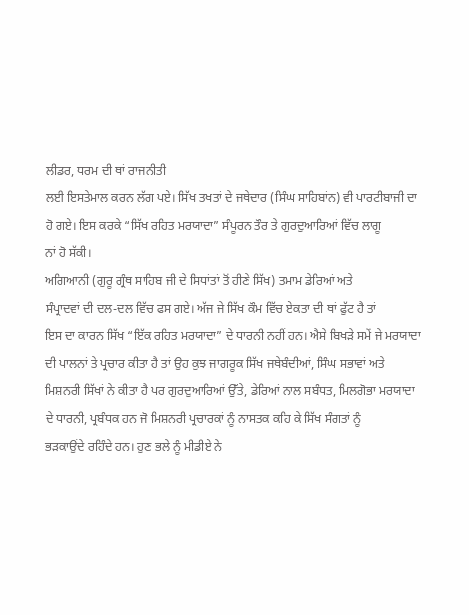ਲੀਡਰ, ਧਰਮ ਦੀ ਥਾਂ ਰਾਜਨੀਤੀ
ਲਈ ਇਸਤੇਮਾਲ ਕਰਨ ਲੱਗ ਪਏ। ਸਿੱਖ ਤਖਤਾਂ ਦੇ ਜਥੇਦਾਰ (ਸਿੰਘ ਸਾਹਿਬਾਂਨ) ਵੀ ਪਾਰਟੀਬਾਜੀ ਦਾ
ਹੋ ਗਏ। ਇਸ ਕਰਕੇ “ਸਿੱਖ ਰਹਿਤ ਮਰਯਾਦਾ” ਸੰਪੂਰਨ ਤੌਰ ਤੇ ਗੁਰਦੁਆਰਿਆਂ ਵਿੱਚ ਲਾਗੂ
ਨਾਂ ਹੋ ਸੱਕੀ।
ਅਗਿਆਨੀ (ਗੁਰੂ ਗ੍ਰੰਥ ਸਾਹਿਬ ਜੀ ਦੇ ਸਿਧਾਂਤਾਂ ਤੋਂ ਹੀਣੇ ਸਿੱਖ) ਤਮਾਮ ਡੇਰਿਆਂ ਅਤੇ
ਸੰਪ੍ਰਾਦਵਾਂ ਦੀ ਦਲ-ਦਲ ਵਿੱਚ ਫਸ ਗਏ। ਅੱਜ ਜੇ ਸਿੱਖ ਕੌਮ ਵਿੱਚ ਏਕਤਾ ਦੀ ਥਾਂ ਫੁੱਟ ਹੈ ਤਾਂ
ਇਸ ਦਾ ਕਾਰਨ ਸਿੱਖ “ਇੱਕ ਰਹਿਤ ਮਰਯਾਦਾ” ਦੇ ਧਾਰਨੀ ਨਹੀਂ ਹਨ। ਐਸੇ ਬਿਖੜੇ ਸਮੇਂ ਜੇ ਮਰਯਾਦਾ
ਦੀ ਪਾਲਨਾਂ ਤੇ ਪ੍ਰਚਾਰ ਕੀਤਾ ਹੈ ਤਾਂ ਉਹ ਕੁਝ ਜਾਗਰੂਕ ਸਿੱਖ ਜਥੇਬੰਦੀਆਂ, ਸਿੰਘ ਸਭਾਵਾਂ ਅਤੇ
ਮਿਸ਼ਨਰੀ ਸਿੱਖਾਂ ਨੇ ਕੀਤਾ ਹੈ ਪਰ ਗੁਰਦੁਆਰਿਆਂ ਉੱਤੇ, ਡੇਰਿਆਂ ਨਾਲ ਸਬੰਧਤ, ਮਿਲਗੋਭਾ ਮਰਯਾਦਾ
ਦੇ ਧਾਰਨੀ, ਪ੍ਰਬੰਧਕ ਹਨ ਜੋ ਮਿਸ਼ਨਰੀ ਪ੍ਰਚਾਰਕਾਂ ਨੂੰ ਨਾਸਤਕ ਕਹਿ ਕੇ ਸਿੱਖ ਸੰਗਤਾਂ ਨੂੰ
ਭੜਕਾਉਂਦੇ ਰਹਿੰਦੇ ਹਨ। ਹੁਣ ਭਲੇ ਨੂੰ ਮੀਡੀਏ ਨੇ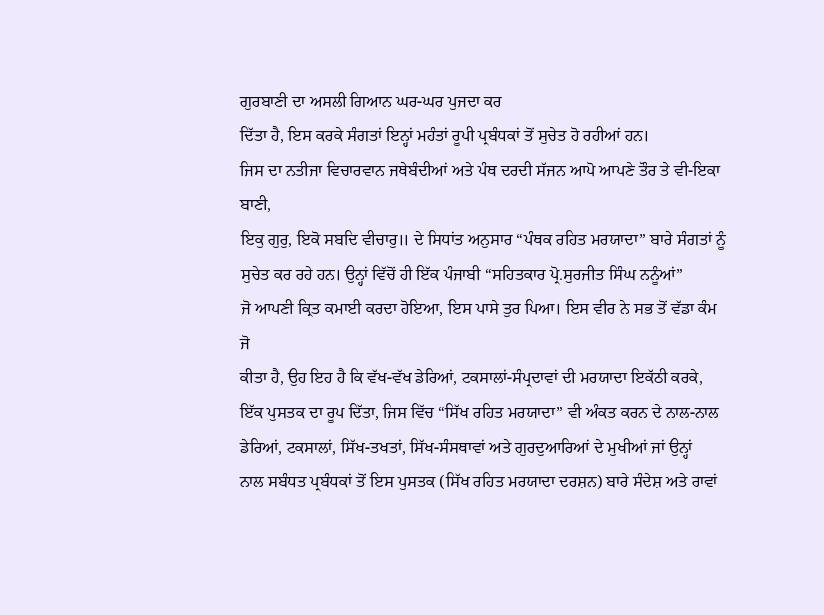ਗੁਰਬਾਣੀ ਦਾ ਅਸਲੀ ਗਿਆਨ ਘਰ-ਘਰ ਪੁਜਦਾ ਕਰ
ਦਿੱਤਾ ਹੈ, ਇਸ ਕਰਕੇ ਸੰਗਤਾਂ ਇਨ੍ਹਾਂ ਮਹੰਤਾਂ ਰੂਪੀ ਪ੍ਰਬੰਧਕਾਂ ਤੋਂ ਸੁਚੇਤ ਹੋ ਰਹੀਆਂ ਹਨ।
ਜਿਸ ਦਾ ਨਤੀਜਾ ਵਿਚਾਰਵਾਨ ਜਥੇਬੰਦੀਆਂ ਅਤੇ ਪੰਥ ਦਰਦੀ ਸੱਜਨ ਆਪੋ ਆਪਣੇ ਤੌਰ ਤੇ ਵੀ-ਇਕਾ ਬਾਣੀ,
ਇਕੁ ਗੁਰੁ, ਇਕੋ ਸਬਦਿ ਵੀਚਾਰੁ॥ ਦੇ ਸਿਧਾਂਤ ਅਨੁਸਾਰ “ਪੰਥਕ ਰਹਿਤ ਮਰਯਾਦਾ” ਬਾਰੇ ਸੰਗਤਾਂ ਨੂੰ
ਸੁਚੇਤ ਕਰ ਰਹੇ ਹਨ। ਉਨ੍ਹਾਂ ਵਿੱਚੋਂ ਹੀ ਇੱਕ ਪੰਜਾਬੀ “ਸਹਿਤਕਾਰ ਪ੍ਰੋ.ਸੁਰਜੀਤ ਸਿੰਘ ਨਨੂੰਆਂ”
ਜੋ ਆਪਣੀ ਕ੍ਰਿਤ ਕਮਾਈ ਕਰਦਾ ਹੋਇਆ, ਇਸ ਪਾਸੇ ਤੁਰ ਪਿਆ। ਇਸ ਵੀਰ ਨੇ ਸਭ ਤੋਂ ਵੱਡਾ ਕੰਮ ਜੋ
ਕੀਤਾ ਹੈ, ਉਹ ਇਹ ਹੈ ਕਿ ਵੱਖ-ਵੱਖ ਡੇਰਿਆਂ, ਟਕਸਾਲਾਂ-ਸੰਪ੍ਰਦਾਵਾਂ ਦੀ ਮਰਯਾਦਾ ਇਕੱਠੀ ਕਰਕੇ,
ਇੱਕ ਪੁਸਤਕ ਦਾ ਰੂਪ ਦਿੱਤਾ, ਜਿਸ ਵਿੱਚ “ਸਿੱਖ ਰਹਿਤ ਮਰਯਾਦਾ” ਵੀ ਅੰਕਤ ਕਰਨ ਦੇ ਨਾਲ-ਨਾਲ
ਡੇਰਿਆਂ, ਟਕਸਾਲਾਂ, ਸਿੱਖ-ਤਖਤਾਂ, ਸਿੱਖ-ਸੰਸਥਾਵਾਂ ਅਤੇ ਗੁਰਦੁਆਰਿਆਂ ਦੇ ਮੁਖੀਆਂ ਜਾਂ ਉਨ੍ਹਾਂ
ਨਾਲ ਸਬੰਧਤ ਪ੍ਰਬੰਧਕਾਂ ਤੋਂ ਇਸ ਪੁਸਤਕ (ਸਿੱਖ ਰਹਿਤ ਮਰਯਾਦਾ ਦਰਸ਼ਨ) ਬਾਰੇ ਸੰਦੇਸ਼ ਅਤੇ ਰਾਵਾਂ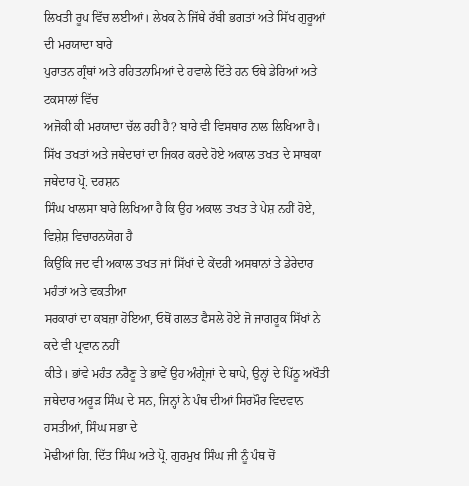ਲਿਖਤੀ ਰੂਪ ਵਿੱਚ ਲਈਆਂ। ਲੇਖਕ ਨੇ ਜਿੱਥੇ ਰੱਬੀ ਭਗਤਾਂ ਅਤੇ ਸਿੱਖ ਗੁਰੂਆਂ ਦੀ ਮਰਯਾਦਾ ਬਾਰੇ
ਪੁਰਾਤਨ ਗ੍ਰੰਥਾਂ ਅਤੇ ਰਹਿਤਨਾਮਿਆਂ ਦੇ ਹਵਾਲੇ ਦਿੱਤੇ ਹਨ ਓਥੇ ਡੇਰਿਆਂ ਅਤੇ ਟਕਸਾਲਾਂ ਵਿੱਚ
ਅਜੋਕੀ ਕੀ ਮਰਯਾਦਾ ਚੱਲ ਰਹੀ ਹੈ? ਬਾਰੇ ਵੀ ਵਿਸਥਾਰ ਨਾਲ ਲਿਖਿਆ ਹੈ।
ਸਿੱਖ ਤਖਤਾਂ ਅਤੇ ਜਥੇਦਾਰਾਂ ਦਾ ਜਿਕਰ ਕਰਦੇ ਹੋਏ ਅਕਾਲ ਤਖਤ ਦੇ ਸਾਬਕਾ ਜਥੇਦਾਰ ਪ੍ਰੋ. ਦਰਸ਼ਨ
ਸਿੰਘ ਖਾਲਸਾ ਬਾਰੇ ਲਿਖਿਆ ਹੈ ਕਿ ਉਹ ਅਕਾਲ ਤਖਤ ਤੇ ਪੇਸ਼ ਨਹੀਂ ਹੋਏ, ਵਿਸ਼ੇਸ਼ ਵਿਚਾਰਨਯੋਗ ਹੈ
ਕਿਉਂਕਿ ਜਦ ਵੀ ਅਕਾਲ ਤਖਤ ਜਾਂ ਸਿੱਖਾਂ ਦੇ ਕੇਂਦਰੀ ਅਸਥਾਨਾਂ ਤੇ ਡੇਰੇਦਾਰ ਮਹੰਤਾਂ ਅਤੇ ਵਕਤੀਆ
ਸਰਕਾਰਾਂ ਦਾ ਕਬਜ਼ਾ ਹੋਇਆ, ਓਥੋਂ ਗਲਤ ਫੈਸਲੇ ਹੋਏ ਜੋ ਜਾਗਰੂਕ ਸਿੱਖਾਂ ਨੇ ਕਦੇ ਵੀ ਪ੍ਰਵਾਨ ਨਹੀਂ
ਕੀਤੇ। ਭਾਂਵੇ ਮਹੰਤ ਨਰੈਣੂ ਤੇ ਭਾਵੇਂ ਉਹ ਅੰਗ੍ਰੇਜਾਂ ਦੇ ਥਾਪੇ, ਉਨ੍ਹਾਂ ਦੇ ਪਿੱਠੂ ਅਖੌਤੀ
ਜਥੇਦਾਰ ਅਰੂੜ ਸਿੰਘ ਦੇ ਸਨ, ਜਿਨ੍ਹਾਂ ਨੇ ਪੰਥ ਦੀਆਂ ਸਿਰਮੌਰ ਵਿਦਵਾਨ ਹਸਤੀਆਂ, ਸਿੰਘ ਸਭਾ ਦੇ
ਮੋਢੀਆਂ ਗਿ. ਦਿੱਤ ਸਿੰਘ ਅਤੇ ਪ੍ਰੋ. ਗੁਰਮੁਖ ਸਿੰਘ ਜੀ ਨੂੰ ਪੰਥ ਚੋਂ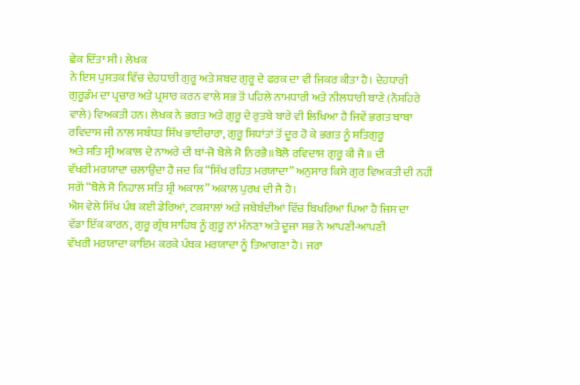ਛੇਕ ਦਿੱਤਾ ਸੀ। ਲੇਖਕ
ਨੇ ਇਸ ਪੁਸਤਕ ਵਿੱਚ ਦੇਹਧਾਰੀ ਗੁਰੂ ਅਤੇ ਸ਼ਬਦ ਗੁਰੂ ਦੇ ਫਰਕ ਦਾ ਵੀ ਜਿਕਰ ਕੀਤਾ ਹੈ। ਦੇਹਧਾਰੀ
ਗੁਰੂਡੰਮ ਦਾ ਪ੍ਰਚਾਰ ਅਤੇ ਪ੍ਰਸਾਰ ਕਰਨ ਵਾਲੇ ਸਭ ਤੋਂ ਪਹਿਲੇ ਨਾਮਧਾਰੀ ਅਤੇ ਨੀਲਧਾਰੀ ਬਾਣੇ (ਨੌਸ਼ਹਿਰੇ
ਵਾਲੇ) ਵਿਅਕਤੀ ਹਨ। ਲੇਖਕ ਨੇ ਭਗਤ ਅਤੇ ਗੁਰੂ ਦੇ ਰੁਤਬੇ ਬਾਰੇ ਵੀ ਲਿਖਿਆ ਹੈ ਜਿਵੇਂ ਭਗਤ ਬਾਬਾ
ਰਵਿਦਾਸ ਜੀ ਨਾਲ ਸਬੰਧਤ ਸਿੱਖ ਭਾਈਚਾਰਾ, ਗੁਰੂ ਸਿਧਾਂਤਾਂ ਤੋਂ ਦੂਰ ਹੋ ਕੇ ਭਗਤ ਨੂੰ ਸਤਿਗੁਰੂ
ਅਤੇ ਸਤਿ ਸ੍ਰੀ ਅਕਾਲ ਦੇ ਨਾਅਰੇ ਦੀ ਥਾਂ-ਜੋ ਬੋਲੇ ਸੋ ਨਿਰਭੈ॥ਬੋਲੋ ਰਵਿਦਾਸ ਗੁਰੂ ਕੀ ਜੈ॥ ਦੀ
ਵੱਖਰੀ ਮਰਯਾਦਾ ਚਲਾਉਂਦਾ ਹੈ ਜਦ ਕਿ “ਸਿੱਖ ਰਹਿਤ ਮਰਯਾਦਾ” ਅਨੁਸਾਰ ਕਿਸੇ ਗੁਰ ਵਿਅਕਤੀ ਦੀ ਨਹੀਂ
ਸਗੋਂ “ਬੋਲੇ ਸੋ ਨਿਹਾਲ ਸਤਿ ਸ਼੍ਰੀ ਅਕਾਲ” ਅਕਾਲ ਪੁਰਖ ਦੀ ਜੈ ਹੈ।
ਐਸ ਵੇਲੇ ਸਿੱਖ ਪੰਥ ਕਈ ਡੇਰਿਆਂ, ਟਕਸਾਲਾਂ ਅਤੇ ਜਥੇਬੰਦੀਆਂ ਵਿੱਚ ਬਿਖਰਿਆ ਪਿਆ ਹੈ ਜਿਸ ਦਾ
ਵੱਡਾ ਇੱਕ ਕਾਰਨ, ਗੁਰੂ ਗ੍ਰੰਥ ਸਾਹਿਬ ਨੂੰ ਗੁਰੂ ਨਾਂ ਮੰਨਣਾ ਅਤੇ ਦੂਜਾ ਸਭ ਨੇ ਆਪਣੀ-ਆਪਣੀ
ਵੱਖਰੀ ਮਰਯਾਦਾ ਕਾਇਮ ਕਰਕੇ ਪੰਥਕ ਮਰਯਾਦਾ ਨੂੰ ਤਿਆਗਣਾ ਹੈ। ਜਰਾ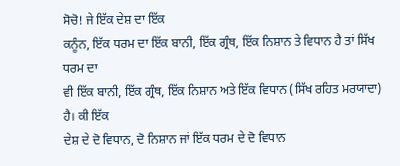ਸੋਚੋ! ਜੇ ਇੱਕ ਦੇਸ਼ ਦਾ ਇੱਕ
ਕਨੂੰਨ, ਇੱਕ ਧਰਮ ਦਾ ਇੱਕ ਬਾਨੀ, ਇੱਕ ਗ੍ਰੰਥ, ਇੱਕ ਨਿਸ਼ਾਨ ਤੇ ਵਿਧਾਨ ਹੈ ਤਾਂ ਸਿੱਖ ਧਰਮ ਦਾ
ਵੀ ਇੱਕ ਬਾਨੀ, ਇੱਕ ਗ੍ਰੰਥ, ਇੱਕ ਨਿਸ਼ਾਨ ਅਤੇ ਇੱਕ ਵਿਧਾਨ (ਸਿੱਖ ਰਹਿਤ ਮਰਯਾਦਾ) ਹੈ। ਕੀ ਇੱਕ
ਦੇਸ਼ ਦੇ ਦੋ ਵਿਧਾਨ, ਦੋ ਨਿਸ਼ਾਨ ਜਾਂ ਇੱਕ ਧਰਮ ਦੇ ਦੋ ਵਿਧਾਨ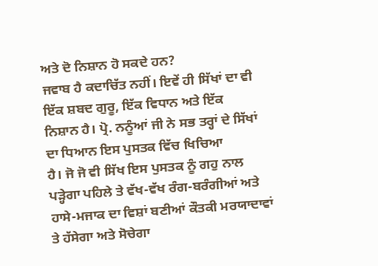ਅਤੇ ਦੋ ਨਿਸ਼ਾਨ ਹੋ ਸਕਦੇ ਹਨ?
ਜਵਾਬ ਹੈ ਕਦਾਚਿੱਤ ਨਹੀਂ। ਇਵੇਂ ਹੀ ਸਿੱਖਾਂ ਦਾ ਵੀ ਇੱਕ ਸ਼ਬਦ ਗੁਰੂ, ਇੱਕ ਵਿਧਾਨ ਅਤੇ ਇੱਕ
ਨਿਸ਼ਾਨ ਹੈ। ਪ੍ਰੋ. ਨਨੂੰਆਂ ਜੀ ਨੇ ਸਭ ਤਰ੍ਹਾਂ ਦੇ ਸਿੱਖਾਂ ਦਾ ਧਿਆਨ ਇਸ ਪੁਸਤਕ ਵਿੱਚ ਖਿਚਿਆ
ਹੈ। ਜੋ ਜੋ ਵੀ ਸਿੱਖ ਇਸ ਪੁਸਤਕ ਨੂੰ ਗਹੁ ਨਾਲ ਪੜ੍ਹੇਗਾ ਪਹਿਲੇ ਤੇ ਵੱਖ-ਵੱਖ ਰੰਗ-ਬਰੰਗੀਆਂ ਅਤੇ
ਹਾਸੇ-ਮਜਾਕ ਦਾ ਵਿਸ਼ਾਂ ਬਣੀਆਂ ਕੌਤਕੀ ਮਰਯਾਦਾਵਾਂ ਤੇ ਹੱਸੇਗਾ ਅਤੇ ਸੋਚੇਗਾ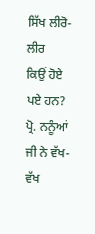ਸਿੱਖ ਲੀਰੋ-ਲੀਰ
ਕਿਉਂ ਹੋਏ ਪਏ ਹਨ?
ਪ੍ਰੋ. ਨਨੂੰਆਂ ਜੀ ਨੇ ਵੱਖ-ਵੱਖ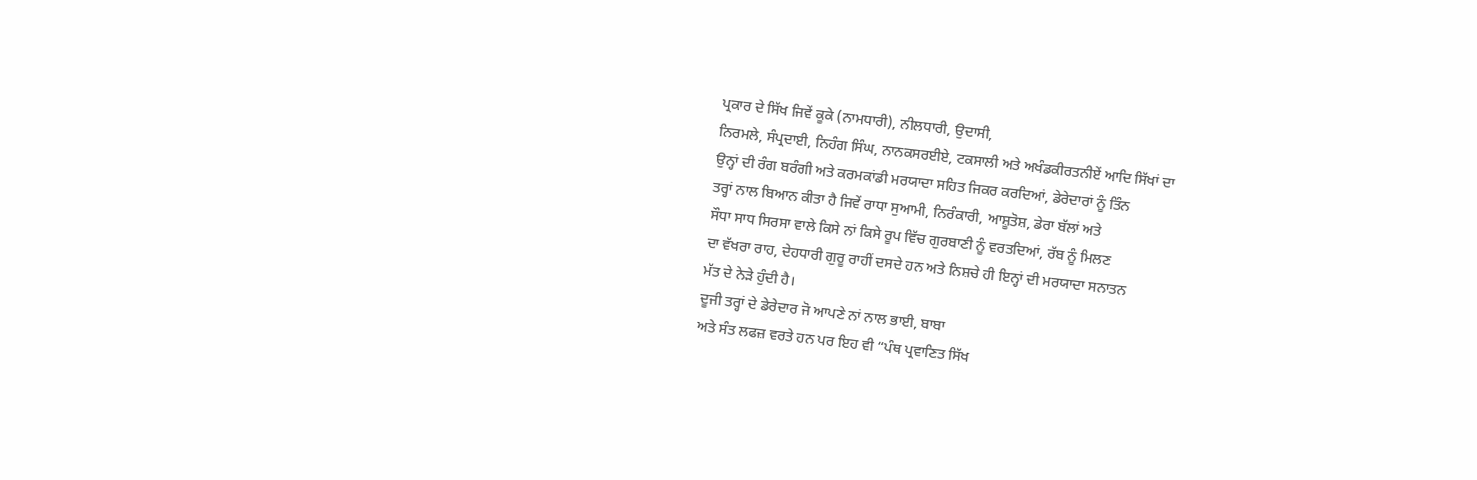ਪ੍ਰਕਾਰ ਦੇ ਸਿੱਖ ਜਿਵੇਂ ਕੂਕੇ (ਨਾਮਧਾਰੀ), ਨੀਲਧਾਰੀ, ਉਦਾਸੀ,
ਨਿਰਮਲੇ, ਸੰਪ੍ਰਦਾਈ, ਨਿਹੰਗ ਸਿੰਘ, ਨਾਨਕਸਰਈਏ, ਟਕਸਾਲੀ ਅਤੇ ਅਖੰਡਕੀਰਤਨੀਏਂ ਆਦਿ ਸਿੱਖਾਂ ਦਾ
ਉਨ੍ਹਾਂ ਦੀ ਰੰਗ ਬਰੰਗੀ ਅਤੇ ਕਰਮਕਾਂਡੀ ਮਰਯਾਦਾ ਸਹਿਤ ਜਿਕਰ ਕਰਦਿਆਂ, ਡੇਰੇਦਾਰਾਂ ਨੂੰ ਤਿੰਨ
ਤਰ੍ਹਾਂ ਨਾਲ ਬਿਆਨ ਕੀਤਾ ਹੈ ਜਿਵੇਂ ਰਾਧਾ ਸੁਆਮੀ, ਨਿਰੰਕਾਰੀ, ਆਸ਼ੂਤੋਸ਼, ਡੇਰਾ ਬੱਲਾਂ ਅਤੇ
ਸੌਧਾ ਸਾਧ ਸਿਰਸਾ ਵਾਲੇ ਕਿਸੇ ਨਾਂ ਕਿਸੇ ਰੂਪ ਵਿੱਚ ਗੁਰਬਾਣੀ ਨੂੰ ਵਰਤਦਿਆਂ, ਰੱਬ ਨੂੰ ਮਿਲਣ
ਦਾ ਵੱਖਰਾ ਰਾਹ, ਦੇਹਧਾਰੀ ਗੁਰੂ ਰਾਹੀਂ ਦਸਦੇ ਹਨ ਅਤੇ ਨਿਸ਼ਚੇ ਹੀ ਇਨ੍ਹਾਂ ਦੀ ਮਰਯਾਦਾ ਸਨਾਤਨ
ਮੱਤ ਦੇ ਨੇੜੇ ਹੁੰਦੀ ਹੈ।
ਦੂਜੀ ਤਰ੍ਹਾਂ ਦੇ ਡੇਰੇਦਾਰ ਜੋ ਆਪਣੇ ਨਾਂ ਨਾਲ ਭਾਈ, ਬਾਬਾ
ਅਤੇ ਸੰਤ ਲਫਜ਼ ਵਰਤੇ ਹਨ ਪਰ ਇਹ ਵੀ “ਪੰਥ ਪ੍ਰਵਾਣਿਤ ਸਿੱਖ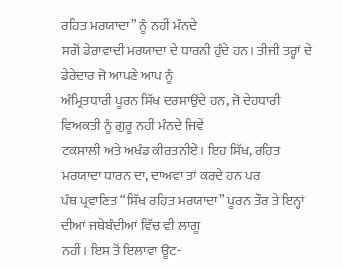ਰਹਿਤ ਮਰਯਾਦਾ” ਨੂੰ ਨਹੀਂ ਮੰਨਦੇ
ਸਗੋਂ ਡੇਰਾਵਾਦੀ ਮਰਯਾਦਾ ਦੇ ਧਾਰਨੀ ਹੁੰਦੇ ਹਨ। ਤੀਜੀ ਤਰ੍ਹਾਂ ਦੇ ਡੇਰੇਦਾਰ ਜੋ ਆਪਣੇ ਆਪ ਨੂੰ
ਅੰਮ੍ਰਿਤਧਾਰੀ ਪੂਰਨ ਸਿੱਖ ਦਰਸਾਉਂਦੇ ਹਨ, ਜੋ ਦੇਹਧਾਰੀ ਵਿਅਕਤੀ ਨੂੰ ਗੁਰੂ ਨਹੀਂ ਮੰਨਦੇ ਜਿਵੇਂ
ਟਕਸਾਲੀ ਅਤੇ ਅਖੰਡ ਕੀਰਤਨੀਏਂ। ਇਹ ਸਿੱਖ, ਰਹਿਤ ਮਰਯਾਦਾ ਧਾਰਨ ਦਾ, ਦਾਅਵਾ ਤਾਂ ਕਰਦੇ ਹਨ ਪਰ
ਪੰਥ ਪ੍ਰਵਾਣਿਤ “ਸਿੱਖ ਰਹਿਤ ਮਰਯਾਦਾ” ਪੂਰਨ ਤੌਰ ਤੇ ਇਨ੍ਹਾਂ ਦੀਆਂ ਜਥੇਬੰਦੀਆਂ ਵਿੱਚ ਵੀ ਲਾਗੂ
ਨਹੀਂ। ਇਸ ਤੋਂ ਇਲਾਵਾ ਊਟ-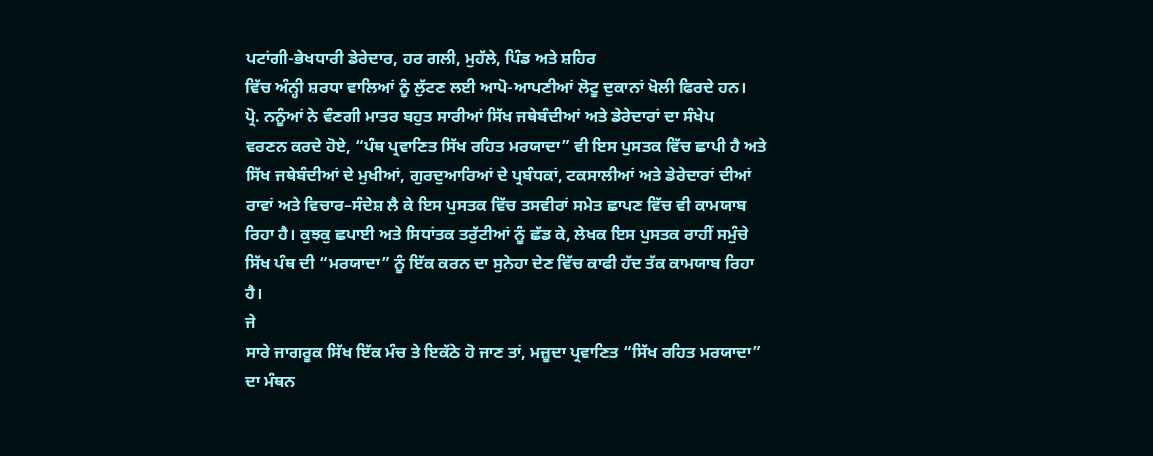ਪਟਾਂਗੀ-ਭੇਖਧਾਰੀ ਡੇਰੇਦਾਰ, ਹਰ ਗਲੀ, ਮੁਹੱਲੇ, ਪਿੰਡ ਅਤੇ ਸ਼ਹਿਰ
ਵਿੱਚ ਅੰਨ੍ਹੀ ਸ਼ਰਧਾ ਵਾਲਿਆਂ ਨੂੰ ਲੁੱਟਣ ਲਈ ਆਪੋ-ਆਪਣੀਆਂ ਲੋਟੂ ਦੁਕਾਨਾਂ ਖੋਲੀ ਫਿਰਦੇ ਹਨ।
ਪ੍ਰੋ. ਨਨੂੰਆਂ ਨੇ ਵੰਣਗੀ ਮਾਤਰ ਬਹੁਤ ਸਾਰੀਆਂ ਸਿੱਖ ਜਥੇਬੰਦੀਆਂ ਅਤੇ ਡੇਰੇਦਾਰਾਂ ਦਾ ਸੰਖੇਪ
ਵਰਣਨ ਕਰਦੇ ਹੋਏ, “ਪੰਥ ਪ੍ਰਵਾਣਿਤ ਸਿੱਖ ਰਹਿਤ ਮਰਯਾਦਾ” ਵੀ ਇਸ ਪੁਸਤਕ ਵਿੱਚ ਛਾਪੀ ਹੈ ਅਤੇ
ਸਿੱਖ ਜਥੇਬੰਦੀਆਂ ਦੇ ਮੁਖੀਆਂ, ਗੁਰਦੁਆਰਿਆਂ ਦੇ ਪ੍ਰਬੰਧਕਾਂ, ਟਕਸਾਲੀਆਂ ਅਤੇ ਡੇਰੇਦਾਰਾਂ ਦੀਆਂ
ਰਾਵਾਂ ਅਤੇ ਵਿਚਾਰ–ਸੰਦੇਸ਼ ਲੈ ਕੇ ਇਸ ਪੁਸਤਕ ਵਿੱਚ ਤਸਵੀਰਾਂ ਸਮੇਤ ਛਾਪਣ ਵਿੱਚ ਵੀ ਕਾਮਯਾਬ
ਰਿਹਾ ਹੈ। ਕੁਝਕੁ ਛਪਾਈ ਅਤੇ ਸਿਧਾਂਤਕ ਤਰੁੱਟੀਆਂ ਨੂੰ ਛੱਡ ਕੇ, ਲੇਖਕ ਇਸ ਪੁਸਤਕ ਰਾਹੀਂ ਸਮੁੰਚੇ
ਸਿੱਖ ਪੰਥ ਦੀ “ਮਰਯਾਦਾ” ਨੂੰ ਇੱਕ ਕਰਨ ਦਾ ਸੁਨੇਹਾ ਦੇਣ ਵਿੱਚ ਕਾਫੀ ਹੱਦ ਤੱਕ ਕਾਮਯਾਬ ਰਿਹਾ
ਹੈ।
ਜੇ
ਸਾਰੇ ਜਾਗਰੂਕ ਸਿੱਖ ਇੱਕ ਮੰਚ ਤੇ ਇਕੱਠੇ ਹੋ ਜਾਣ ਤਾਂ, ਮਜ਼ੂਦਾ ਪ੍ਰਵਾਣਿਤ “ਸਿੱਖ ਰਹਿਤ ਮਰਯਾਦਾ”
ਦਾ ਮੰਥਨ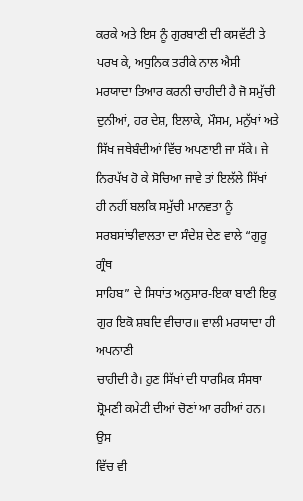ਕਰਕੇ ਅਤੇ ਇਸ ਨੂੰ ਗੁਰਬਾਣੀ ਦੀ ਕਸਵੱਟੀ ਤੇ ਪਰਖ ਕੇ, ਅਧੁਨਿਕ ਤਰੀਕੇ ਨਾਲ ਐਸੀ
ਮਰਯਾਦਾ ਤਿਆਰ ਕਰਨੀ ਚਾਹੀਦੀ ਹੈ ਜੋ ਸਮੁੱਚੀ ਦੁਨੀਆਂ, ਹਰ ਦੇਸ਼, ਇਲਾਕੇ, ਮੌਸਮ, ਮਨੁੱਖਾਂ ਅਤੇ
ਸਿੱਖ ਜਥੇਬੰਦੀਆਂ ਵਿੱਚ ਅਪਣਾਈ ਜਾ ਸੱਕੇ। ਜੇ ਨਿਰਪੱਖ ਹੋ ਕੇ ਸੋਚਿਆ ਜਾਵੇ ਤਾਂ ਇਲੱਲੇ ਸਿੱਖਾਂ
ਹੀ ਨਹੀਂ ਬਲਕਿ ਸਮੁੱਚੀ ਮਾਨਵਤਾ ਨੂੰ ਸਰਬਸਾਂਝੀਵਾਲਤਾ ਦਾ ਸੰਦੇਸ਼ ਦੇਣ ਵਾਲੇ “ਗੁਰੂ ਗ੍ਰੰਥ
ਸਾਹਿਬ” ਦੇ ਸਿਧਾਂਤ ਅਨੁਸਾਰ-ਇਕਾ ਬਾਣੀ ਇਕੁ ਗੁਰ ਇਕੋ ਸ਼ਬਦਿ ਵੀਚਾਰ॥ ਵਾਲੀ ਮਰਯਾਦਾ ਹੀ ਅਪਨਾਣੀ
ਚਾਹੀਦੀ ਹੈ। ਹੁਣ ਸਿੱਖਾਂ ਦੀ ਧਾਰਮਿਕ ਸੰਸਥਾ ਸ਼੍ਰੋਮਣੀ ਕਮੇਟੀ ਦੀਆਂ ਚੋਣਾਂ ਆ ਰਹੀਆਂ ਹਨ। ਉਸ
ਵਿੱਚ ਵੀ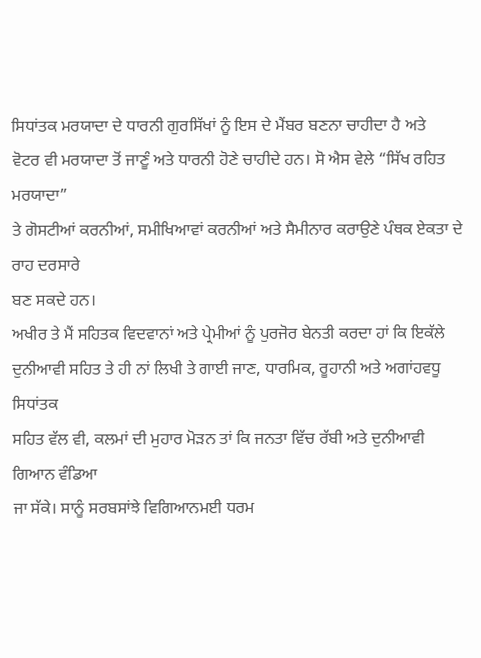ਸਿਧਾਂਤਕ ਮਰਯਾਦਾ ਦੇ ਧਾਰਨੀ ਗੁਰਸਿੱਖਾਂ ਨੂੰ ਇਸ ਦੇ ਮੈਂਬਰ ਬਣਨਾ ਚਾਹੀਦਾ ਹੈ ਅਤੇ
ਵੋਟਰ ਵੀ ਮਰਯਾਦਾ ਤੋਂ ਜਾਣੂੰ ਅਤੇ ਧਾਰਨੀ ਹੋਣੇ ਚਾਹੀਦੇ ਹਨ। ਸੋ ਐਸ ਵੇਲੇ “ਸਿੱਖ ਰਹਿਤ ਮਰਯਾਦਾ”
ਤੇ ਗੋਸਟੀਆਂ ਕਰਨੀਆਂ, ਸਮੀਖਿਆਵਾਂ ਕਰਨੀਆਂ ਅਤੇ ਸੈਮੀਨਾਰ ਕਰਾਉਣੇ ਪੰਥਕ ਏਕਤਾ ਦੇ ਰਾਹ ਦਰਸਾਰੇ
ਬਣ ਸਕਦੇ ਹਨ।
ਅਖੀਰ ਤੇ ਮੈਂ ਸਹਿਤਕ ਵਿਦਵਾਨਾਂ ਅਤੇ ਪ੍ਰੇਮੀਆਂ ਨੂੰ ਪੁਰਜੋਰ ਬੇਨਤੀ ਕਰਦਾ ਹਾਂ ਕਿ ਇਕੱਲੇ
ਦੁਨੀਆਵੀ ਸਹਿਤ ਤੇ ਹੀ ਨਾਂ ਲਿਖੀ ਤੇ ਗਾਈ ਜਾਣ, ਧਾਰਮਿਕ, ਰੂਹਾਨੀ ਅਤੇ ਅਗਾਂਹਵਧੂ ਸਿਧਾਂਤਕ
ਸਹਿਤ ਵੱਲ ਵੀ, ਕਲਮਾਂ ਦੀ ਮੁਹਾਰ ਮੋੜਨ ਤਾਂ ਕਿ ਜਨਤਾ ਵਿੱਚ ਰੱਬੀ ਅਤੇ ਦੁਨੀਆਵੀ ਗਿਆਨ ਵੰਡਿਆ
ਜਾ ਸੱਕੇ। ਸਾਨੂੰ ਸਰਬਸਾਂਝੇ ਵਿਗਿਆਨਮਈ ਧਰਮ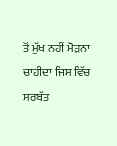ਤੋਂ ਮੁੱਖ ਨਹੀਂ ਮੋੜਨਾ ਚਾਹੀਦਾ ਜਿਸ ਵਿੱਚ ਸਰਬੱਤ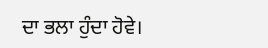ਦਾ ਭਲਾ ਹੁੰਦਾ ਹੋਵੇ।